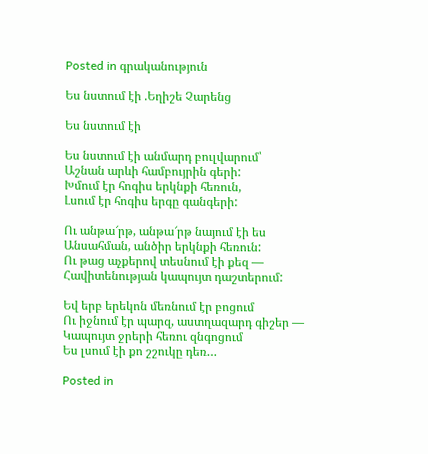Posted in գրականություն

Ես նստում էի .Եղիշե Չարենց

Ես նստում էի

Ես նստում էի անմարդ բուլվարում՝
Աշնան արևի համբույրին գերի:
Խմում էր հոգիս երկնքի հեռուն,
Լսում էր հոգիս երգը գանգերի:

Ու անթա՜րթ, անթա՜րթ նայում էի ես
Անսահման, անծիր երկնքի հեռուն:
Ու թաց աչքերով տեսնում էի քեզ —
Հավիտենության կապույտ դաշտերում:

Եվ երբ երեկոն մեռնում էր բոցում
Ու իջնում էր պարզ, աստղազարդ գիշեր —
Կապույտ ջրերի հեռու զնգոցում
Ես լսում էի քո շշուկը դեռ…

Posted in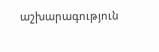աշխարագություն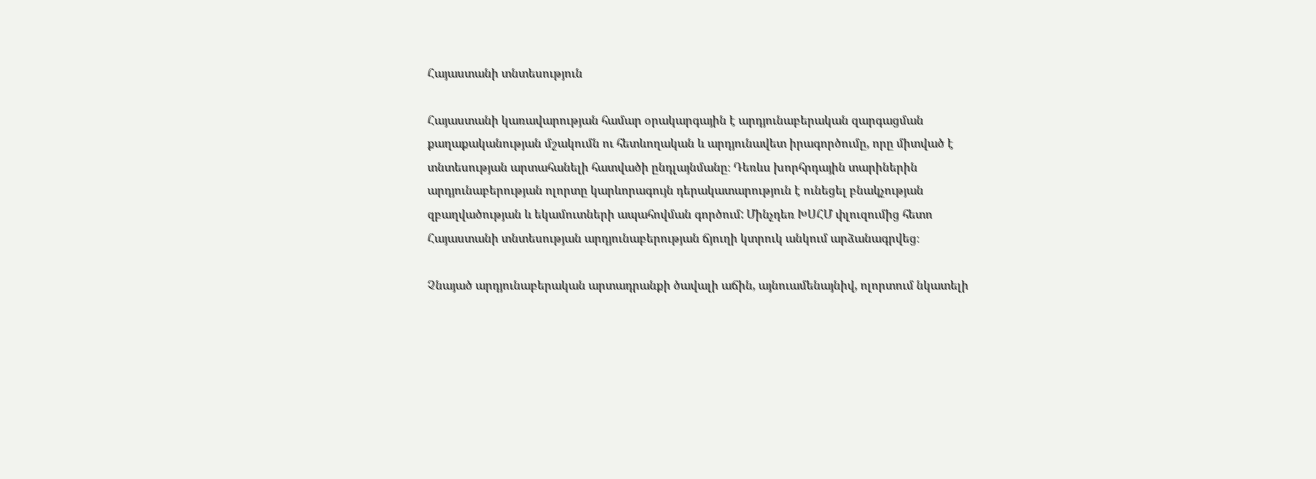Հայաստանի տնտեսություն

Հայաստանի կառավարության համար օրակարգային է արդյունաբերական զարգացման քաղաքականության մշակումն ու հետևողական և արդյունավետ իրագործումը, որը միտված է տնտեսության արտահանելի հատվածի ընդլայնմանը։ Դեռևս խորհրդային տարիներին արդյունաբերության ոլորտը կարևորագույն դերակատարություն է ունեցել բնակչության զբաղվածության և եկամուտների ապահովման գործում: Մինչդեռ ԽՍՀՄ փլուզումից հետո Հայաստանի տնտեսության արդյունաբերության ճյուղի կտրուկ անկում արձանագրվեց։

Չնայած արդյունաբերական արտադրանքի ծավալի աճին, այնուամենայնիվ, ոլորտում նկատելի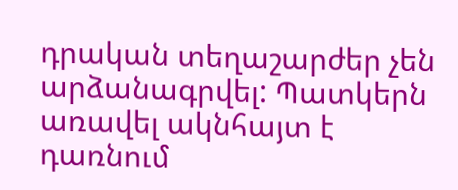դրական տեղաշարժեր չեն արձանագրվել: Պատկերն առավել ակնհայտ է դառնում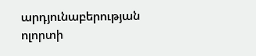արդյունաբերության ոլորտի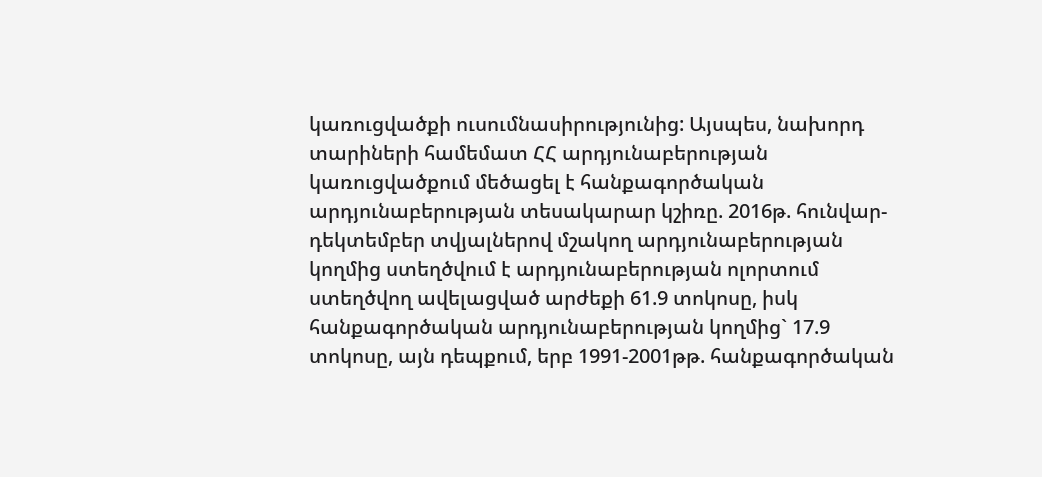կառուցվածքի ուսումնասիրությունից: Այսպես, նախորդ տարիների համեմատ ՀՀ արդյունաբերության կառուցվածքում մեծացել է հանքագործական արդյունաբերության տեսակարար կշիռը. 2016թ. հունվար-դեկտեմբեր տվյալներով մշակող արդյունաբերության կողմից ստեղծվում է արդյունաբերության ոլորտում ստեղծվող ավելացված արժեքի 61.9 տոկոսը, իսկ հանքագործական արդյունաբերության կողմից` 17.9 տոկոսը, այն դեպքում, երբ 1991-2001թթ. հանքագործական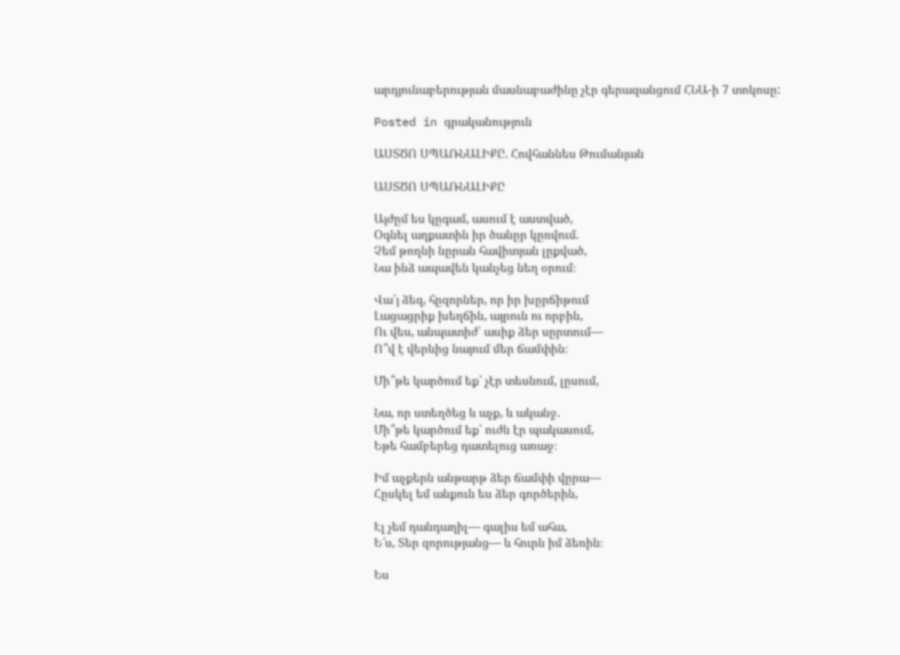արդյունաբերության մասնաբաժինը չէր գերազանցում ՀՆԱ-ի 7 տոկոսը:

Posted in գրականություն

ԱՍՏԾՈ ՍՊԱՌՆԱԼԻՔԸ. Հովհաննես Թումանյան

ԱՍՏԾՈ ՍՊԱՌՆԱԼԻՔԸ

Այժըմ ես կըգամ, ասում է աստված,
Օգնել աղքատին իր ծանըր կըռվում.
Չեմ թողնի նըրան հավիտյան լըքված,
Նա ինձ ապավեն կանչեց նեղ օրում։

Վա՛յ ձեզ, հըզորներ, որ իր խըրճիթում
Լացացրիք խեղճին, այրուն ու որբին,
Ու վես, անպատիժ՝ ասիք ձեր սըրտում—
Ո՞վ է վերևից նայում մեր ճամփին։

Մի՞թե կարծում եք՝ չէր տեսնում, լըսում,

Նա, որ ստեղծեց և աչք, և ականջ.
Մի՞թե կարծում եք՝ ուժն էր պակասում,
Եթե համբերեց դատելուց առաջ։

Իմ աչքերն անթարթ ձեր ճամփի վըրա—
Հըսկել եմ անքուն ես ձեր գործերին,

Էլ չեմ դանդաղիլ— գալիս եմ ահա,
Ե՜ս, Տեր զորությանց— և հուրն իմ ձեռին։

Ես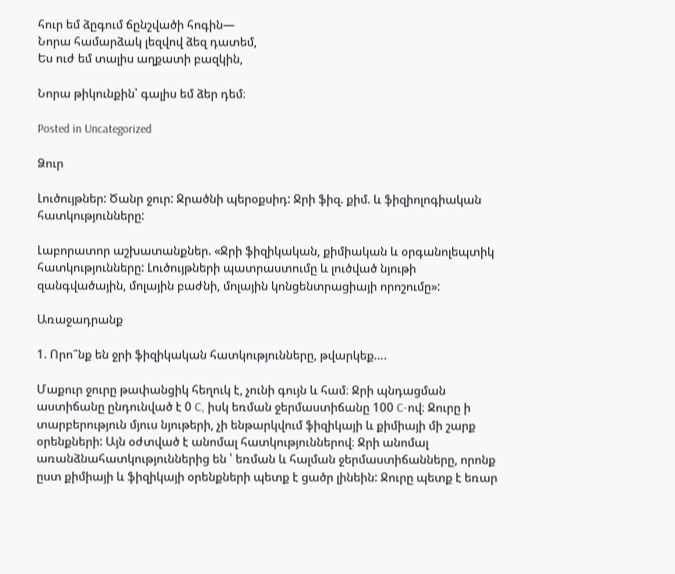հուր եմ ձըգում ճընշվածի հոգին—
Նորա համարձակ լեզվով ձեզ դատեմ,
Ես ուժ եմ տալիս աղքատի բազկին,

Նորա թիկունքին՝ գալիս եմ ձեր դեմ։

Posted in Uncategorized

Ձուր

Լուծույթներ: Ծանր ջուր: Ջրածնի պերօքսիդ: Ջրի ֆիզ. քիմ. և ֆիզիոլոգիական հատկությունները:

Լաբորատոր աշխատանքներ. «Ջրի ֆիզիկական, քիմիական և օրգանոլեպտիկ հատկությունները: Լուծույթների պատրաստումը և լուծված նյութի զանգվածային, մոլային բաժնի, մոլային կոնցենտրացիայի որոշումը»:

Առաջադրանք

1. Որո՞նք են ջրի ֆիզիկական հատկությունները, թվարկեք….

Մաքուր ջուրը թափանցիկ հեղուկ է, չունի գույն և համ։ Ջրի պնդացման աստիճանը ընդունված է 0 C, իսկ եռման ջերմաստիճանը 100 C-ով։ Ջուրը ի տարբերություն մյուս նյութերի, չի ենթարկվում ֆիզիկայի և քիմիայի մի շարք օրենքների: Այն օժտված է անոմալ հատկություններով։ Ջրի անոմալ առանձնահատկություններից են ՝ եռման և հալման ջերմաստիճանները, որոնք ըստ քիմիայի և ֆիզիկայի օրենքների պետք է ցածր լինեին: Ջուրը պետք է եռար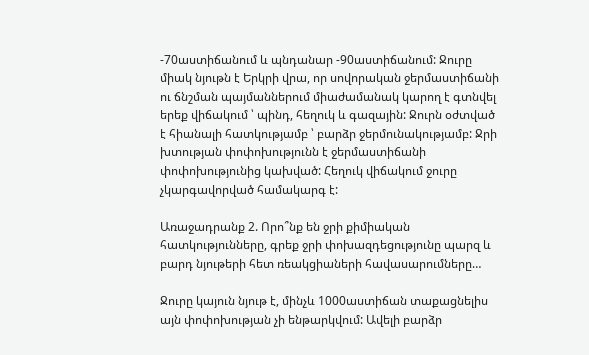-70աստիճանում և պնդանար -90աստիճանում: Ջուրը միակ նյութն է Երկրի վրա, որ սովորական ջերմաստիճանի ու ճնշման պայմաններում միաժամանակ կարող է գտնվել երեք վիճակում ՝ պինդ, հեղուկ և գազային: Ջուրն օժտված է հիանալի հատկությամբ ՝ բարձր ջերմունակությամբ: Ջրի խտության փոփոխությունն է ջերմաստիճանի փոփոխությունից կախված: Հեղուկ վիճակում ջուրը չկարգավորված համակարգ է:

Առաջադրանք 2. Որո՞նք են ջրի քիմիական հատկությունները, գրեք ջրի փոխազդեցությունը պարզ և բարդ նյութերի հետ ռեակցիաների հավասարումները…

Ջուրը կայուն նյութ է, մինչև 1000աստիճան տաքացնելիս այն փոփոխության չի ենթարկվում: Ավելի բարձր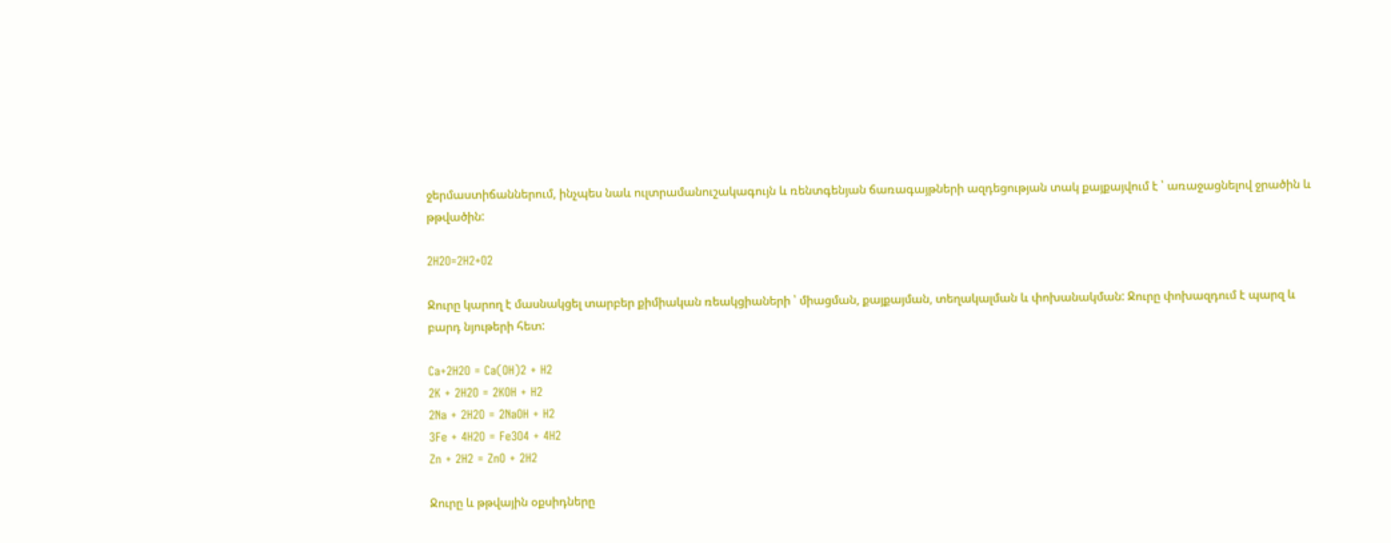ջերմաստիճաններում, ինչպես նաև ուլտրամանուշակագույն և ռենտգենյան ճառագայթների ազդեցության տակ քայքայվում է ՝ առաջացնելով ջրածին և թթվածին:

2H2O=2H2+O2

Ջուրը կարող է մասնակցել տարբեր քիմիական ռեակցիաների ՝ միացման, քայքայման, տեղակալման և փոխանակման: Ջուրը փոխազդում է պարզ և բարդ նյութերի հետ:

Ca+2H2O = Ca(OH)2 + H2
2K + 2H2O = 2KOH + H2
2Na + 2H2O = 2NaOH + H2
3Fe + 4H2O = Fe3O4 + 4H2
Zn + 2H2 = ZnO + 2H2

Ջուրը և թթվային օքսիդները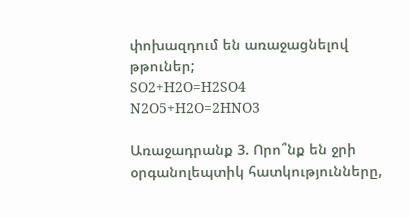փոխազդում են առաջացնելով թթուներ;
SO2+H2O=H2SO4
N2O5+H2O=2HNO3

Առաջադրանք 3. Որո՞նք են ջրի օրգանոլեպտիկ հատկությունները,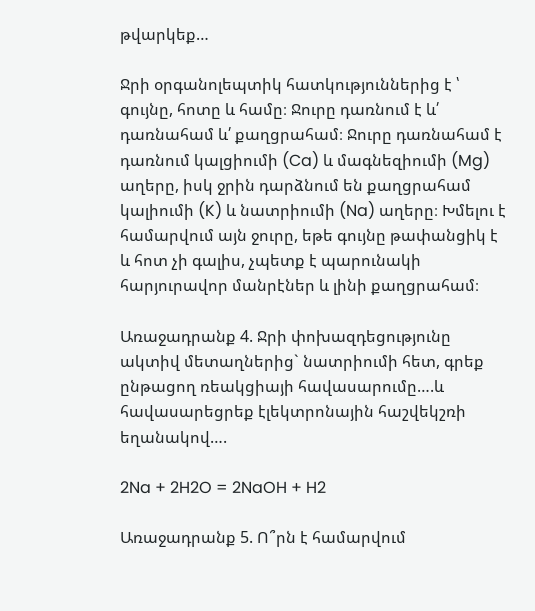թվարկեք…

Ջրի օրգանոլեպտիկ հատկություններից է ՝ գույնը, հոտը և համը։ Ջուրը դառնում է և՛ դառնահամ և՛ քաղցրահամ։ Ջուրը դառնահամ է դառնում կալցիումի (Ca) և մագնեզիումի (Mg) աղերը, իսկ ջրին դարձնում են քաղցրահամ կալիումի (K) և նատրիումի (Na) աղերը։ Խմելու է համարվում այն ջուրը, եթե գույնը թափանցիկ է և հոտ չի գալիս, չպետք է պարունակի հարյուրավոր մանրէներ և լինի քաղցրահամ։

Առաջադրանք 4. Ջրի փոխազդեցությունը ակտիվ մետաղներից` նատրիումի հետ, գրեք ընթացող ռեակցիայի հավասարումը….և հավասարեցրեք էլեկտրոնային հաշվեկշռի եղանակով….

2Na + 2H2O = 2NaOH + H2

Առաջադրանք 5. Ո՞րն է համարվում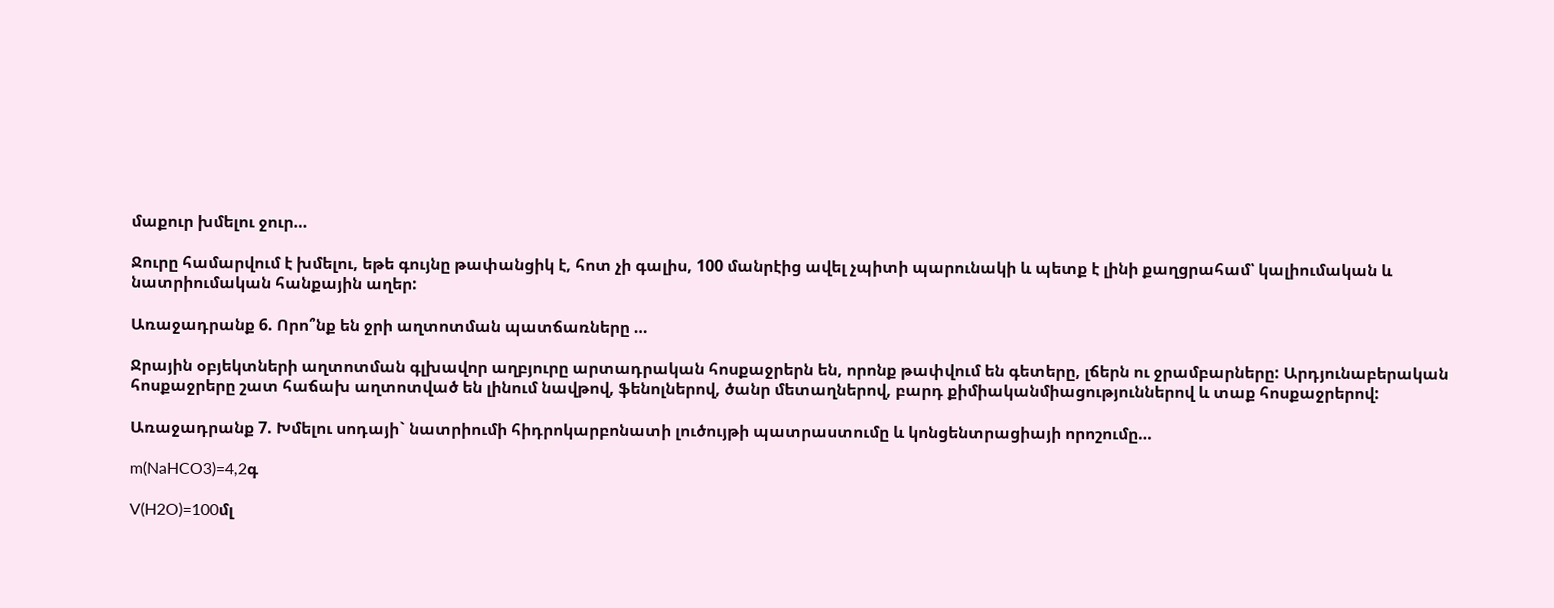մաքուր խմելու ջուր…

Ջուրը համարվում է խմելու, եթե գույնը թափանցիկ է, հոտ չի գալիս, 100 մանրէից ավել չպիտի պարունակի և պետք է լինի քաղցրահամ՝ կալիումական և նատրիումական հանքային աղեր:

Առաջադրանք 6. Որո՞նք են ջրի աղտոտման պատճառները …

Ջրային օբյեկտների աղտոտման գլխավոր աղբյուրը արտադրական հոսքաջրերն են, որոնք թափվում են գետերը, լճերն ու ջրամբարները: Արդյունաբերական հոսքաջրերը շատ հաճախ աղտոտված են լինում նավթով, ֆենոլներով, ծանր մետաղներով, բարդ քիմիականմիացություններով և տաք հոսքաջրերով:

Առաջադրանք 7. Խմելու սոդայի` նատրիումի հիդրոկարբոնատի լուծույթի պատրաստումը և կոնցենտրացիայի որոշումը…

m(NaHCO3)=4,2գ

V(H2O)=100մլ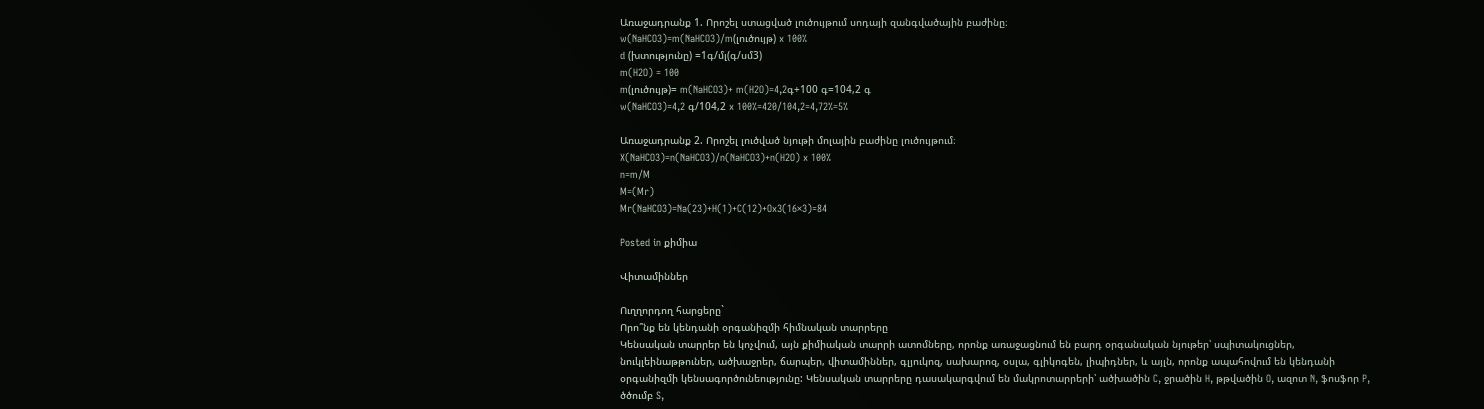Առաջադրանք 1. Որոշել ստացված լուծույթում սոդայի զանգվածային բաժինը։
w(NaHCO3)=m(NaHCO3)/m(լուծույթ) x 100%
d (խտությունը) =1գ/մլ(գ/սմ3)
m(H2O) = 100
m(լուծույթ)= m(NaHCO3)+ m(H2O)=4,2գ+100 գ=104,2 գ
w(NaHCO3)=4,2 գ/104,2 x 100%=420/104,2=4,72%=5%

Առաջադրանք 2. Որոշել լուծված նյութի մոլային բաժինը լուծույթում։
X(NaHCO3)=n(NaHCO3)/n(NaHCO3)+n(H2O) x 100%
n=m/M
M=(Mr)
Mr(NaHCO3)=Na(23)+H(1)+C(12)+Ox3(16×3)=84

Posted in քիմիա

Վիտամիններ

Ուղղորդող հարցերը`
Որո՞նք են կենդանի օրգանիզմի հիմնական տարրերը
Կենսական տարրեր են կոչվում, այն քիմիական տարրի ատոմները, որոնք առաջացնում են բարդ օրգանական նյութեր՝ սպիտակուցներ, նուկլեինաթթուներ, ածխաջրեր, ճարպեր, վիտամիններ, գլյուկոզ, սախարոզ, օսլա, գլիկոգեն, լիպիդներ, և այլն, որոնք ապահովում են կենդանի օրգանիզմի կենսագործունեությունը: Կենսական տարրերը դասակարգվում են մակրոտարրերի՝ ածխածին C, ջրածին H, թթվածին O, ազոտ N, ֆոսֆոր P, ծծումբ S,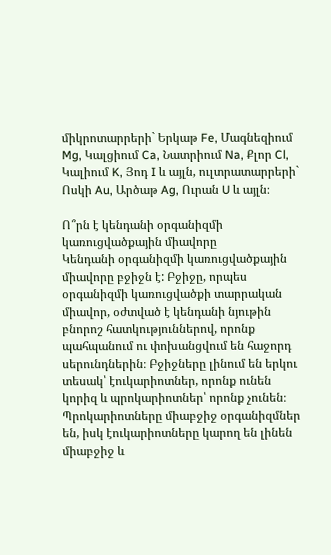միկրոտարրերի` Երկաթ Fe, Մագնեզիում Mg, Կալցիում Ca, Նատրիում Na, Քլոր Cl, Կալիում K, Յոդ I և այլն, ուլտրատարրերի` Ոսկի Au, Արծաթ Ag, Ուրան U և այլն։

Ո՞րն է կենդանի օրգանիզմի կառուցվածքային միավորը
Կենդանի օրգանիզմի կառուցվածքային միավորը բջիջն է: Բջիջը, որպես օրգանիզմի կառուցվածքի տարրական միավոր, օժտված է կենդանի նյութին բնորոշ հատկություններով, որոնք պահպանում ու փոխանցվում են հաջորդ սերունդներին։ Բջիջները լինում են երկու տեսակ՝ էուկարիոտներ, որոնք ունեն կորիզ և պրոկարիոտներ՝ որոնք չունեն։ Պրոկարիոտները միաբջիջ օրգանիզմներ են, իսկ էուկարիոտները կարող են լինեն միաբջիջ և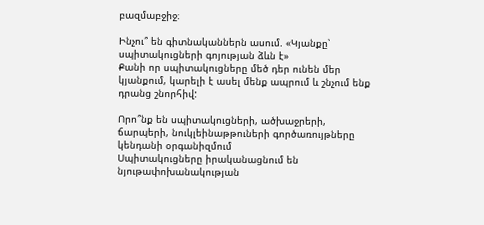բազմաբջիջ։

Ինչու՞ են գիտնականներն ասում. «Կյանքը՝ սպիտակուցների գոյության ձևն է»
Քանի որ սպիտակուցները մեծ դեր ունեն մեր կյանքում, կարելի է ասել մենք ապրում և շնչում ենք դրանց շնորհիվ:

Որո՞նք են սպիտակուցների, ածխաջրերի, ճարպերի, նուկլեինաթթուների գործառույթները կենդանի օրգանիզմում
Սպիտակուցները իրականացնում են նյութափոխանակության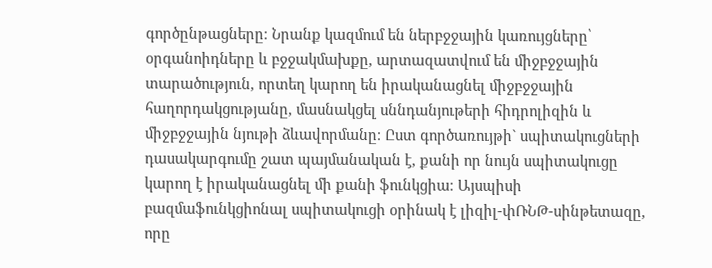գործընթացները։ Նրանք կազմում են ներբջջային կառույցները՝ օրգանոիդները և բջջակմախքը, արտազատվում են միջբջջային տարածություն, որտեղ կարող են իրականացնել միջբջջային հաղորդակցությանը, մասնակցել սննդանյութերի հիդրոլիզին և միջբջջային նյութի ձևավորմանը։ Ըստ գործառույթի` սպիտակուցների դասակարգումը շատ պայմանական է, քանի որ նույն սպիտակուցը կարող է իրականացնել մի քանի ֆունկցիա։ Այսպիսի բազմաֆունկցիոնալ սպիտակուցի օրինակ է լիզիլ-փՌՆԹ-սինթետազը, որը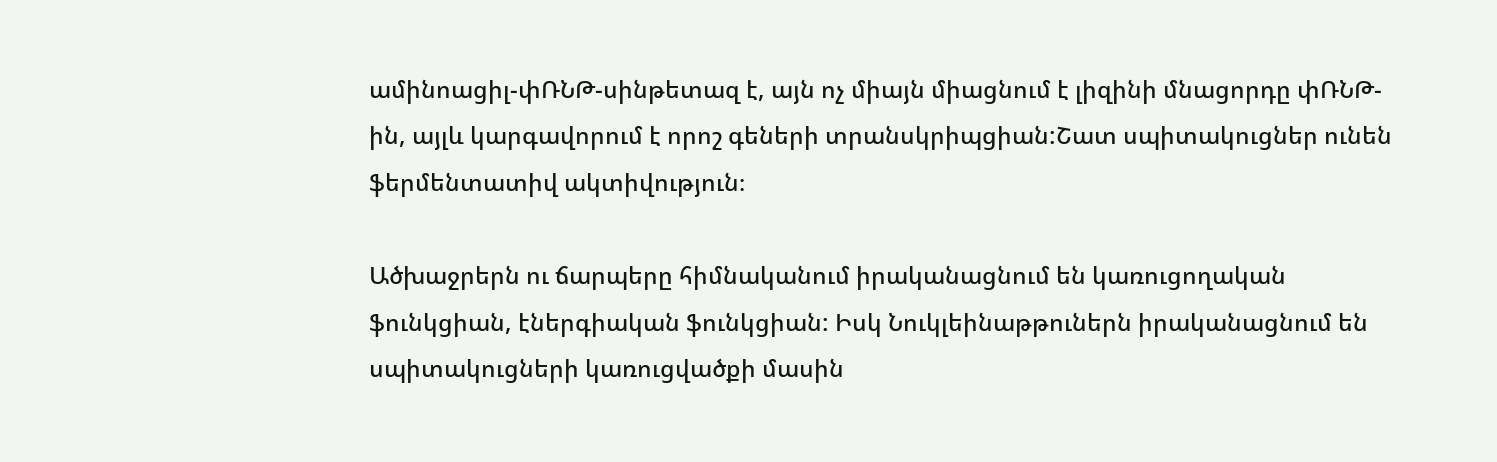ամինոացիլ-փՌՆԹ-սինթետազ է, այն ոչ միայն միացնում է լիզինի մնացորդը փՌՆԹ-ին, այլև կարգավորում է որոշ գեների տրանսկրիպցիան:Շատ սպիտակուցներ ունեն ֆերմենտատիվ ակտիվություն։

Ածխաջրերն ու ճարպերը հիմնականում իրականացնում են կառուցողական ֆունկցիան, էներգիական ֆունկցիան: Իսկ Նուկլեինաթթուներն իրականացնում են սպիտակուցների կառուցվածքի մասին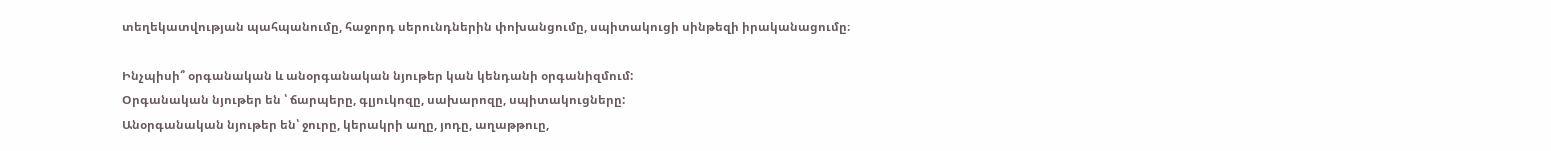տեղեկատվության պահպանումը, հաջորդ սերունդներին փոխանցումը, սպիտակուցի սինթեզի իրականացումը։

Ինչպիսի՞ օրգանական և անօրգանական նյութեր կան կենդանի օրգանիզմում:
Օրգանական նյութեր են ՝ ճարպերը, գլյուկոզը, սախարոզը, սպիտակուցները:
Անօրգանական նյութեր են՝ ջուրը, կերակրի աղը, յոդը, աղաթթուը,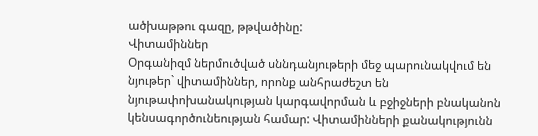ածխաթթու գազը, թթվածինը:
Վիտամիններ
Օրգանիզմ ներմուծված սննդանյութերի մեջ պարունակվում են նյութեր` վիտամիններ, որոնք անհրաժեշտ են նյութափոխանակության կարգավորման և բջիջների բնականոն կենսագործունեության համար: Վիտամինների քանակությունն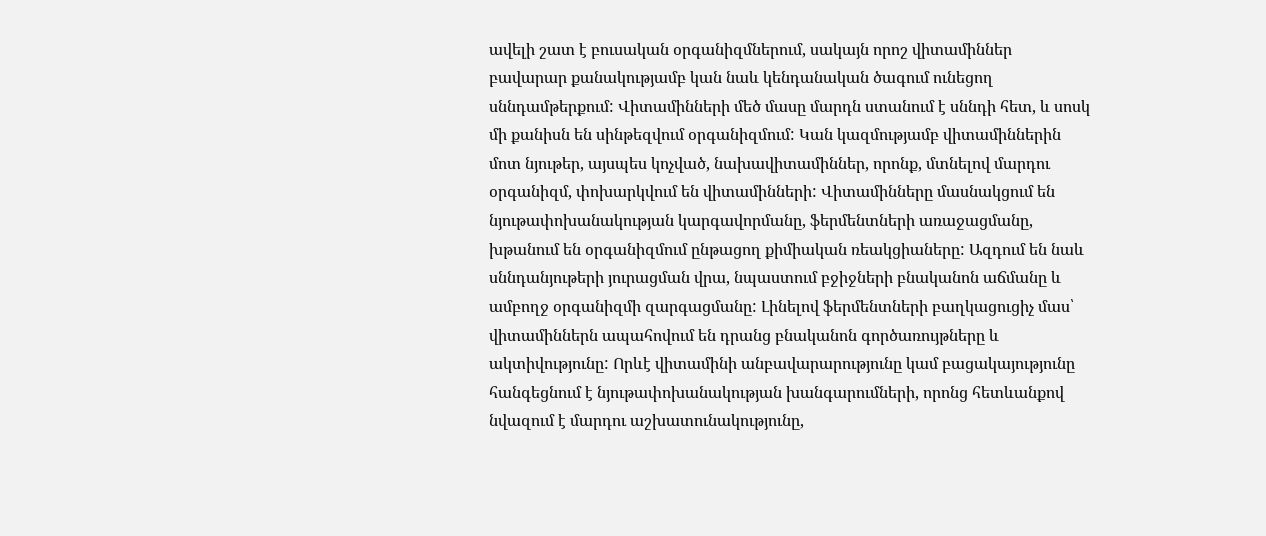ավելի շատ է բուսական օրգանիզմներում, սակայն որոշ վիտամիններ բավարար քանակությամբ կան նաև կենդանական ծագում ունեցող սննդամթերքում: Վիտամինների մեծ մասը մարդն ստանում է սննդի հետ, և սոսկ մի քանիսն են սինթեզվում օրգանիզմում: Կան կազմությամբ վիտամիններին մոտ նյութեր, այսպես կոչված, նախավիտամիններ, որոնք, մտնելով մարդու օրգանիզմ, փոխարկվում են վիտամինների: Վիտամինները մասնակցում են նյութափոխանակության կարգավորմանը, ֆերմենտների առաջացմանը, խթանում են օրգանիզմում ընթացող քիմիական ռեակցիաները: Ազդում են նաև սննդանյութերի յուրացման վրա, նպաստում բջիջների բնականոն աճմանը և ամբողջ օրգանիզմի զարգացմանը: Լինելով ֆերմենտների բաղկացուցիչ մաս՝ վիտամիններն ապահովում են դրանց բնականոն գործառույթները և ակտիվությունը: Որևէ վիտամինի անբավարարությունը կամ բացակայությունը հանգեցնում է նյութափոխանակության խանգարումների, որոնց հետևանքով նվազում է մարդու աշխատունակությունը,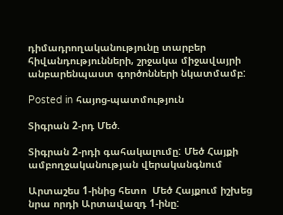դիմադրողականությունը տարբեր հիվանդությունների, շրջակա միջավայրի անբարենպաստ գործոնների նկատմամբ:

Posted in հայոց-պատմություն

Տիգրան 2-րդ Մեծ.

Տիգրան 2-րդի գահակալումը: Մեծ Հայքի ամբողջականության վերականգնում

Արտաշես 1-ինից հետո  Մեծ Հայքում իշխեց նրա որդի Արտավազդ 1-ինը: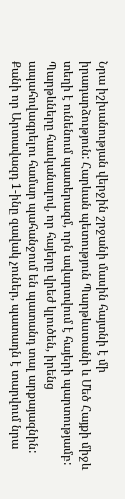Նրա իշխանության վերջին շրջանի մասին հայտնի է մի իրադարձություն: Հարևան պետություն Պարթևստանի և Մեծ Հայքի միջև տեղի է ունենում պատերազմ, որն ավարտվում է հայերի պարտությամբ: Պարթևները հասկանալով, որ հայերը վրեժ կլուծեն, իրենց ապահովագրելու համար պահանջում են պատանդ տալ արքայազնին: Քանի որ Արտավազդ 1-ինը զավակ չուներ, պատադն է տարվում նրա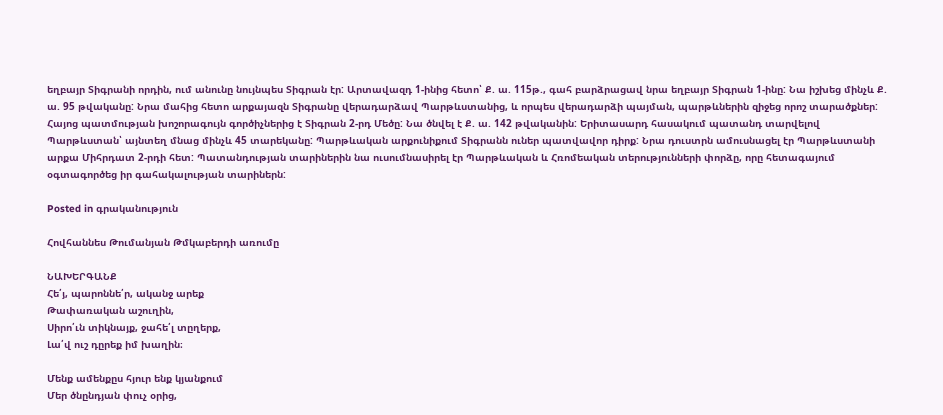եղբայր Տիգրանի որդին, ում անունը նույնպես Տիգրան էր: Արտավազդ 1-ինից հետո՝ Ք. ա. 115թ., գահ բարձրացավ նրա եղբայր Տիգրան 1-ինը: Նա իշխեց մինչև Ք. ա. 95 թվականը: Նրա մահից հետո արքայազն Տիգրանը վերադարձավ Պարթևստանից, և որպես վերադարձի պայման, պարթևներին զիջեց որոշ տարածքներ: Հայոց պատմության խոշորագույն գործիչներից է Տիգրան 2-րդ Մեծը: Նա ծնվել է Ք. ա. 142 թվականին: Երիտասարդ հասակում պատանդ տարվելով Պարթևստան՝ այնտեղ մնաց մինչև 45 տարեկանը: Պարթևական արքունիքում Տիգրանն ուներ պատվավոր դիրք: Նրա դուստրն ամուսնացել էր Պարթևստանի արքա Միհրդատ 2-րդի հետ: Պատանդության տարիներին նա ուսումնասիրել էր Պարթևական և Հռոմեական տերությունների փորձը, որը հետագայում օգտագործեց իր գահակալության տարիներն:

Posted in գրականություն

Հովհաննես Թումանյան Թմկաբերդի առումը

ՆԱԽԵՐԳԱՆՔ
Հե՛յ, պարոննե՛ր, ականջ արեք
Թափառական աշուղին,
Սիրո՛ւն տիկնայք, ջահե՛լ տըղերք,
Լա՛վ ուշ դըրեք իմ խաղին։

Մենք ամենքըս հյուր ենք կյանքում
Մեր ծնընդյան փուչ օրից,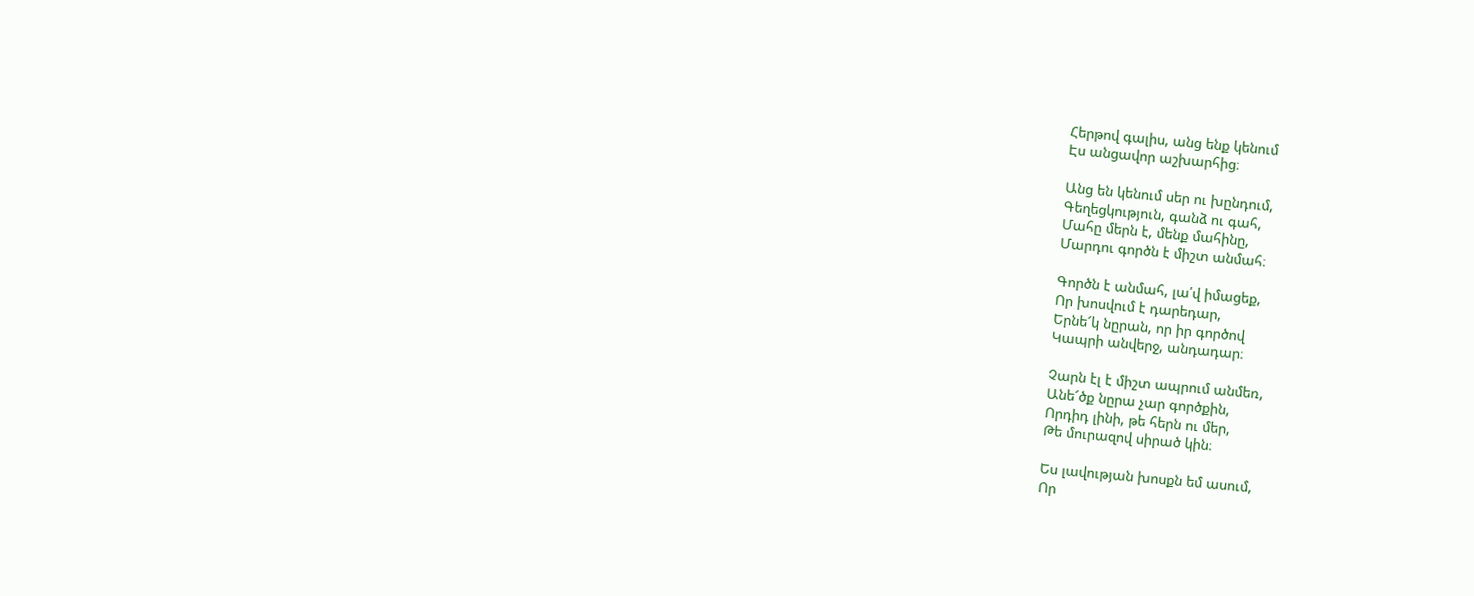Հերթով գալիս, անց ենք կենում
Էս անցավոր աշխարհից։

Անց են կենում սեր ու խընդում,
Գեղեցկություն, գանձ ու գահ,
Մահը մերն է, մենք մահինը,
Մարդու գործն է միշտ անմահ։

Գործն է անմահ, լա՛վ իմացեք,
Որ խոսվում է դարեդար,
Երնե՜կ նըրան, որ իր գործով
Կապրի անվերջ, անդադար։

Չարն էլ է միշտ ապրում անմեռ,
Անե՜ծք նըրա չար գործքին,
Որդիդ լինի, թե հերն ու մեր,
Թե մուրազով սիրած կին։

Ես լավության խոսքն եմ ասում,
Որ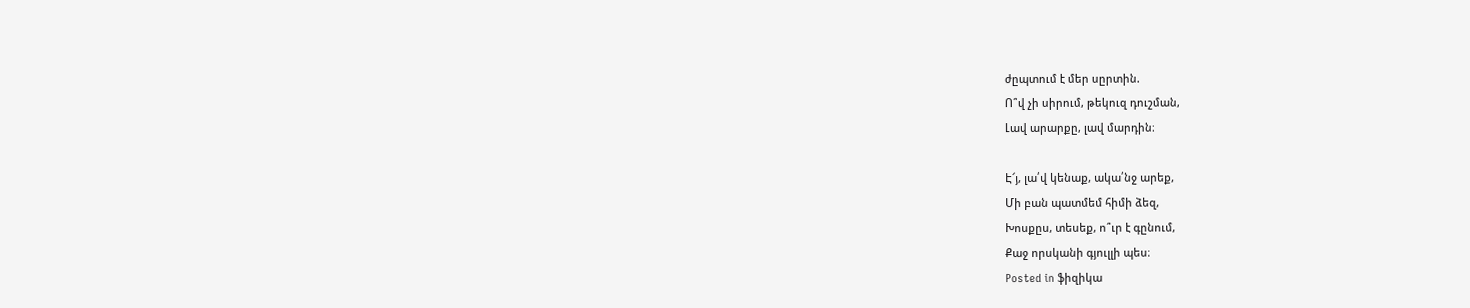ժըպտում է մեր սըրտին.
Ո՞վ չի սիրում, թեկուզ դուշման,
Լավ արարքը, լավ մարդին։

Է՜յ, լա՛վ կենաք, ակա՛նջ արեք,
Մի բան պատմեմ հիմի ձեզ,
Խոսքըս, տեսեք, ո՞ւր է գընում,
Քաջ որսկանի գյուլլի պես։
Posted in ֆիզիկա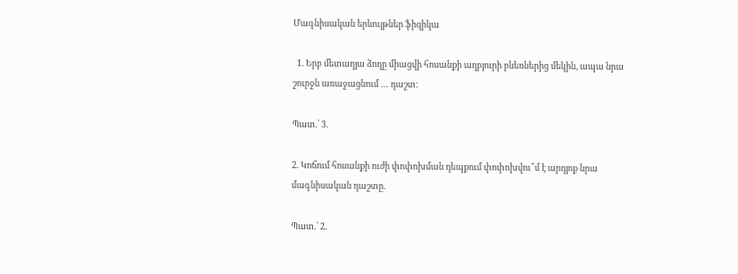Մագնիսական երևույթներ ֆիզիկա

  1. Երբ մետաղյա ձողը միացվի հոսանքի աղբյուրի բևեռներից մեկին, ապա նրա շուրջն առաջացնում … դաշտ:

Պատ.՝ 3.

2. Կոճում հոսանքի ուժի փոփոխման դեպքում փոփոխվու՞մ է արդյոք նրա մագնիսական դաշտը.

Պատ.՝ 2.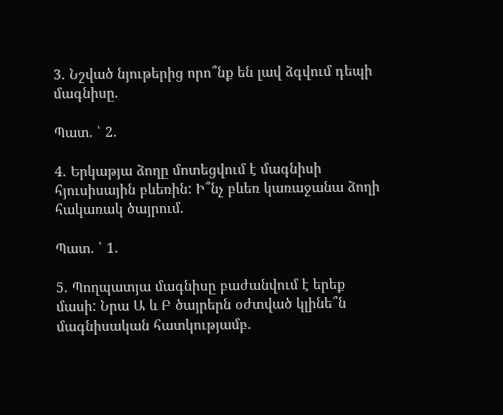3. Նշված նյութերից որո՞նք են լավ ձգվում դեպի մագնիսը.

Պատ. ՝ 2.

4. Երկաթյա ձողը մոտեցվում է մագնիսի հյուսիսային բևեռին: Ի՞նչ բևեռ կառաջանա ձողի հակառակ ծայրում.

Պատ. ՝ 1.

5. Պողպատյա մագնիսը բաժանվում է երեք մասի: Նրա Ա և Բ ծայրերն օժտված կլինե՞ն մագնիսական հատկությամբ.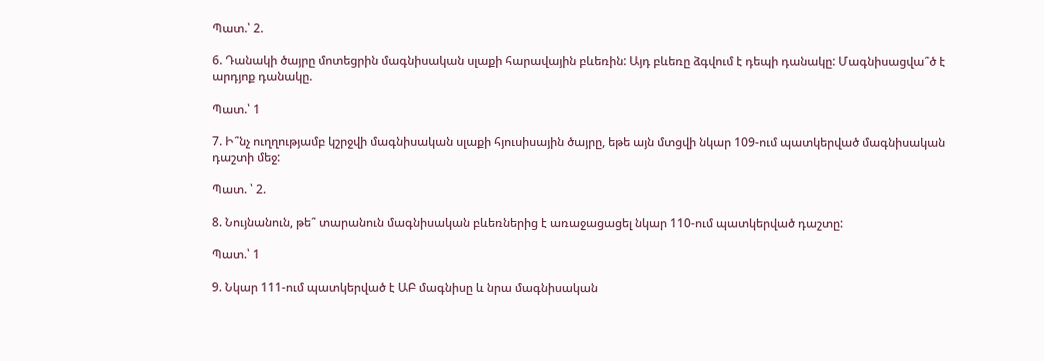Պատ.՝ 2.

6. Դանակի ծայրը մոտեցրին մագնիսական սլաքի հարավային բևեռին: Այդ բևեռը ձգվում է դեպի դանակը: Մագնիսացվա՞ծ է արդյոք դանակը.

Պատ.՝ 1

7. Ի՞նչ ուղղությամբ կշրջվի մագնիսական սլաքի հյուսիսային ծայրը, եթե այն մտցվի նկար 109-ում պատկերված մագնիսական դաշտի մեջ:

Պատ. ՝ 2.

8. Նույնանուն, թե՞ տարանուն մագնիսական բևեռներից է առաջացացել նկար 110-ում պատկերված դաշտը:

Պատ.՝ 1

9. Նկար 111-ում պատկերված է ԱԲ մագնիսը և նրա մագնիսական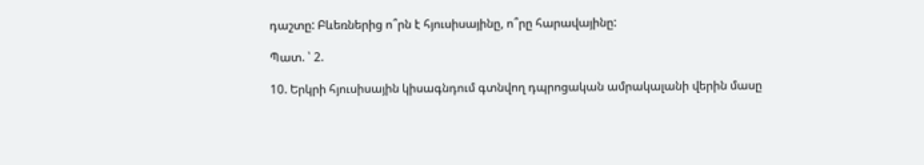դաշտը: Բևեռներից ո՞րն է հյուսիսայինը, ո՞րը հարավայինը:

Պատ. ՝ 2.

10. Երկրի հյուսիսային կիսագնդում գտնվող դպրոցական ամրակալանի վերին մասը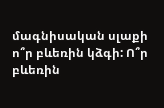մագնիսական սլաքի ո՞ր բևեռին կձգի: Ո՞ր բևեռին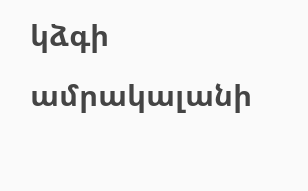կձգի ամրակալանի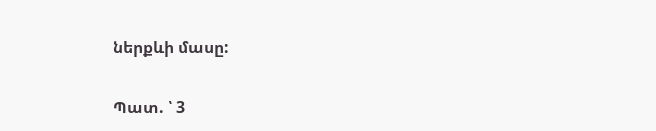ներքևի մասը:

Պատ. ՝ 3